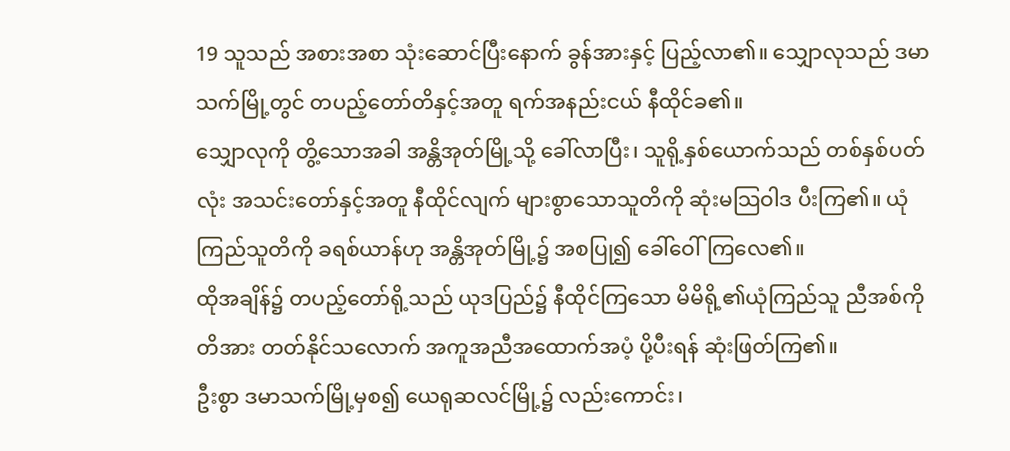19 သူသည် အစားအစာ သုံးဆောင်ပြီးနောက် ခွန်အားနှင့် ပြည့်လာ၏။ သျှောလုသည် ဒမာသက်မြို့တွင် တပည့်တော်တိနှင့်အတူ ရက်အနည်းငယ် နီထိုင်ခ၏။
သျှောလုကို တွိ့သောအခါ အန္တိအုတ်မြို့သို့ ခေါ်လာပြီး၊ သူရို့နှစ်ယောက်သည် တစ်နှစ်ပတ်လုံး အသင်းတော်နှင့်အတူ နီထိုင်လျက် များစွာသောသူတိကို ဆုံးမသြဝါဒ ပီးကြ၏။ ယုံကြည်သူတိကို ခရစ်ယာန်ဟု အန္တိအုတ်မြို့၌ အစပြု၍ ခေါ်ဝေါ်ကြလေ၏။
ထိုအချိန်၌ တပည့်တော်ရို့သည် ယုဒပြည်၌ နီထိုင်ကြသော မိမိရို့၏ယုံကြည်သူ ညီအစ်ကိုတိအား တတ်နိုင်သလောက် အကူအညီအထောက်အပံ့ ပို့ပီးရန် ဆုံးဖြတ်ကြ၏။
ဦးစွာ ဒမာသက်မြို့မှစ၍ ယေရုဆလင်မြို့၌ လည်းကောင်း၊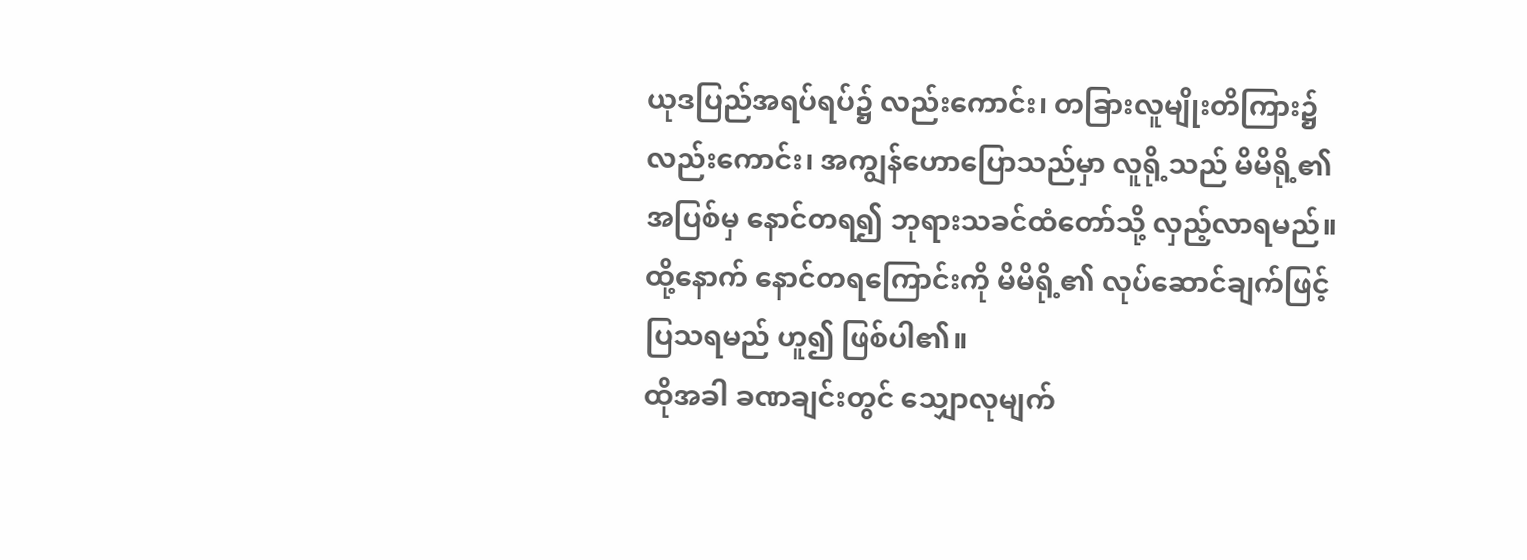ယုဒပြည်အရပ်ရပ်၌ လည်းကောင်း၊ တခြားလူမျိုးတိကြား၌ လည်းကောင်း၊ အကျွန်ဟောပြောသည်မှာ လူရို့သည် မိမိရို့၏ အပြစ်မှ နောင်တရ၍ ဘုရားသခင်ထံတော်သို့ လှည့်လာရမည်။ ထို့နောက် နောင်တရကြောင်းကို မိမိရို့၏ လုပ်ဆောင်ချက်ဖြင့် ပြသရမည် ဟူ၍ ဖြစ်ပါ၏။
ထိုအခါ ခဏချင်းတွင် သျှောလုမျက်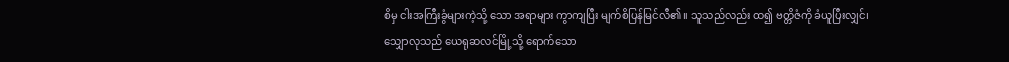စိမှ ငါးအကြီးခွံများကဲ့သို့ သော အရာများ ကွာကျပြီး မျက်စိပြန်မြင်လီ၏။ သူသည်လည်း ထ၍ ဗတ္တိဇံကို ခံယူပြီးလျှင်၊
သျှောလုသည် ယေရုဆလင်မြို့သို့ ရောက်သော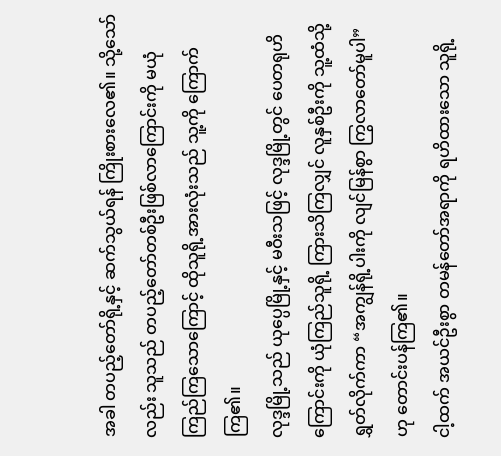အခါ တပည့်တော်ရို့နှင့် ဆက်သွယ်ရန် ကြိုးစားလေ၏။ သို့သော်လည်း သူသည် တပည့်တော်တစ်ဦးဖြစ်လာကြောင်းကို မယုံကြည်ကြသောကြောင့် ထိုသူရို့အားလုံးသည် သူ့ကို ကြောက်ကြ၏။
လုဒ္ဒမြို့သည် ယုပ္ပေမြို့နှင့် မဝီးသဖြင့် လုဒ္ဒမြို့တွင် ပေတရုဟိကြောင်းကို ယုံကြည်သူရို့ ကြားသိကြလျှင် လူနှစ်ဦးကို သူ့ထံသို့ ရွှတ်လိုက်ကာ “အကျွန်ရို့ပါးကို လျင်မြန်စွာ ကြွလာတော်မူပါ” ဟု တောင်းပန်ကြ၏။
ငါ့ထက် အယင်ဦးစွာ တမန်တော်အရာကို ရဟိထားသော သူရို့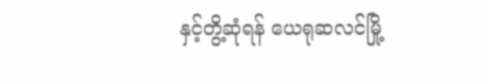နှင့်တွိ့ဆုံရန် ယေရုဆလင်မြို့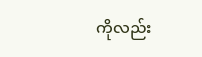ကိုလည်း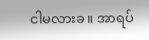ငါမလားခ။ အာရပ်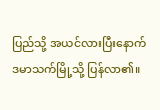ပြည်သို့ အယင်လားပြီးနောက် ဒမာသက်မြို့သို့ ပြန်လာ၏။